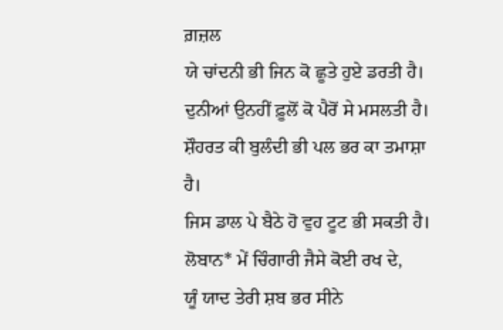ਗ਼ਜ਼ਲ
ਯੇ ਚਾਂਦਨੀ ਭੀ ਜਿਨ ਕੋ ਛੂਤੇ ਹੁਏ ਡਰਤੀ ਹੈ।
ਦੁਨੀਆਂ ਉਨਹੀਂ ਫ਼ੂਲੋਂ ਕੋ ਪੈਰੋਂ ਸੇ ਮਸਲਤੀ ਹੈ।
ਸ਼ੌਹਰਤ ਕੀ ਬੁਲੰਦੀ ਭੀ ਪਲ ਭਰ ਕਾ ਤਮਾਸ਼ਾ ਹੈ।
ਜਿਸ ਡਾਲ ਪੇ ਬੈਠੇ ਹੋ ਵੁਹ ਟੂਟ ਭੀ ਸਕਤੀ ਹੈ।
ਲੋਬਾਨ* ਮੇਂ ਚਿੰਗਾਰੀ ਜੈਸੇ ਕੋਈ ਰਖ ਦੇ,
ਯੂੰ ਯਾਦ ਤੇਰੀ ਸ਼ਬ ਭਰ ਸੀਨੇ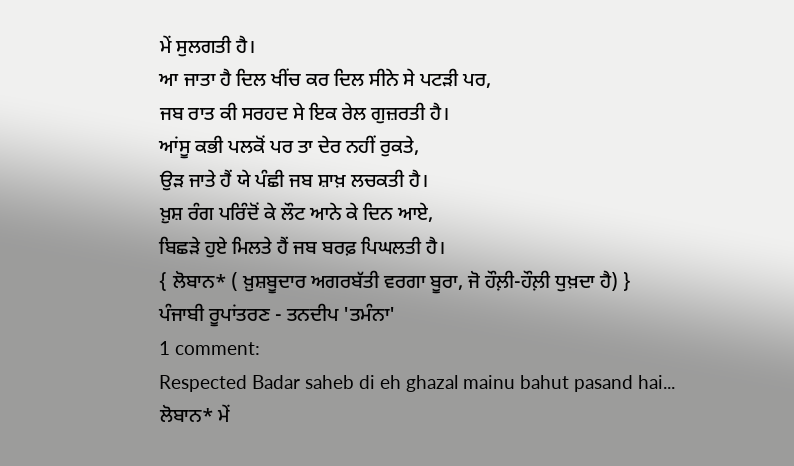ਮੇਂ ਸੁਲਗਤੀ ਹੈ।
ਆ ਜਾਤਾ ਹੈ ਦਿਲ ਖੀਂਚ ਕਰ ਦਿਲ ਸੀਨੇ ਸੇ ਪਟੜੀ ਪਰ,
ਜਬ ਰਾਤ ਕੀ ਸਰਹਦ ਸੇ ਇਕ ਰੇਲ ਗੁਜ਼ਰਤੀ ਹੈ।
ਆਂਸੂ ਕਭੀ ਪਲਕੋਂ ਪਰ ਤਾ ਦੇਰ ਨਹੀਂ ਰੁਕਤੇ,
ਉੜ ਜਾਤੇ ਹੈਂ ਯੇ ਪੰਛੀ ਜਬ ਸ਼ਾਖ਼ ਲਚਕਤੀ ਹੈ।
ਖ਼ੁਸ਼ ਰੰਗ ਪਰਿੰਦੋਂ ਕੇ ਲੌਟ ਆਨੇ ਕੇ ਦਿਨ ਆਏ,
ਬਿਛੜੇ ਹੁਏ ਮਿਲਤੇ ਹੈਂ ਜਬ ਬਰਫ਼ ਪਿਘਲਤੀ ਹੈ।
{ ਲੋਬਾਨ* ( ਖ਼ੁਸ਼ਬੂਦਾਰ ਅਗਰਬੱਤੀ ਵਰਗਾ ਬੂਰਾ, ਜੋ ਹੌਲ਼ੀ-ਹੌਲ਼ੀ ਧੁਖ਼ਦਾ ਹੈ) }
ਪੰਜਾਬੀ ਰੂਪਾਂਤਰਣ - ਤਨਦੀਪ 'ਤਮੰਨਾ'
1 comment:
Respected Badar saheb di eh ghazal mainu bahut pasand hai...
ਲੋਬਾਨ* ਮੇਂ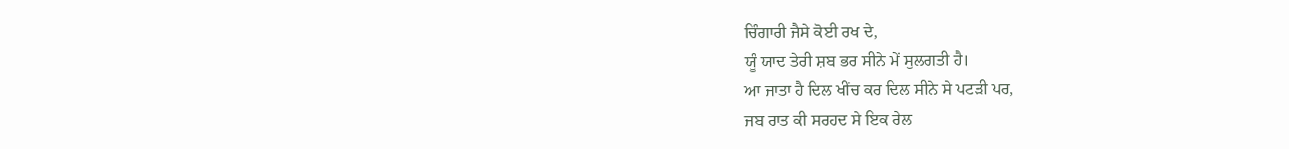ਚਿੰਗਾਰੀ ਜੈਸੇ ਕੋਈ ਰਖ ਦੇ,
ਯੂੰ ਯਾਦ ਤੇਰੀ ਸ਼ਬ ਭਰ ਸੀਨੇ ਮੇਂ ਸੁਲਗਤੀ ਹੈ।
ਆ ਜਾਤਾ ਹੈ ਦਿਲ ਖੀਂਚ ਕਰ ਦਿਲ ਸੀਨੇ ਸੇ ਪਟੜੀ ਪਰ,
ਜਬ ਰਾਤ ਕੀ ਸਰਹਦ ਸੇ ਇਕ ਰੇਲ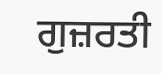ਗੁਜ਼ਰਤੀ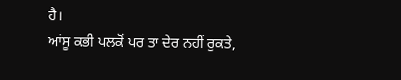ਹੈ।
ਆਂਸੂ ਕਭੀ ਪਲਕੋਂ ਪਰ ਤਾ ਦੇਰ ਨਹੀਂ ਰੁਕਤੇ,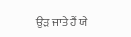ਉੜ ਜਾਤੇ ਹੈਂ ਯੇ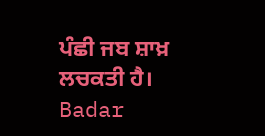ਪੰਛੀ ਜਬ ਸ਼ਾਖ਼ ਲਚਕਤੀ ਹੈ।
Badar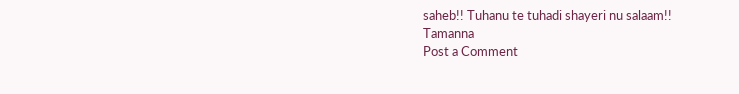saheb!! Tuhanu te tuhadi shayeri nu salaam!!
Tamanna
Post a Comment